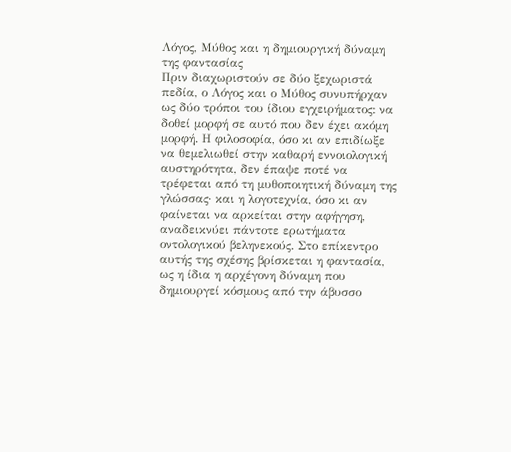Λόγος, Μύθος και η δημιουργική δύναμη της φαντασίας
Πριν διαχωριστούν σε δύο ξεχωριστά πεδία, ο Λόγος και ο Μύθος συνυπήρχαν ως δύο τρόποι του ίδιου εγχειρήματος: να δοθεί μορφή σε αυτό που δεν έχει ακόμη μορφή. Η φιλοσοφία, όσο κι αν επιδίωξε να θεμελιωθεί στην καθαρή εννοιολογική αυστηρότητα, δεν έπαψε ποτέ να τρέφεται από τη μυθοποιητική δύναμη της γλώσσας· και η λογοτεχνία, όσο κι αν φαίνεται να αρκείται στην αφήγηση, αναδεικνύει πάντοτε ερωτήματα οντολογικού βεληνεκούς. Στο επίκεντρο αυτής της σχέσης βρίσκεται η φαντασία, ως η ίδια η αρχέγονη δύναμη που δημιουργεί κόσμους από την άβυσσο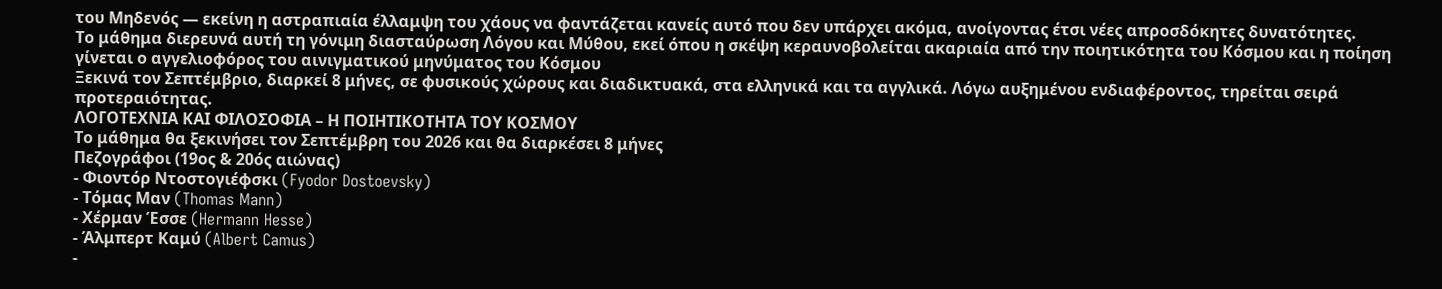του Μηδενός — εκείνη η αστραπιαία έλλαμψη του χάους να φαντάζεται κανείς αυτό που δεν υπάρχει ακόμα, ανοίγοντας έτσι νέες απροσδόκητες δυνατότητες.
Το μάθημα διερευνά αυτή τη γόνιμη διασταύρωση Λόγου και Μύθου, εκεί όπου η σκέψη κεραυνοβολείται ακαριαία από την ποιητικότητα του Κόσμου και η ποίηση γίνεται ο αγγελιοφόρος του αινιγματικού μηνύματος του Κόσμου
Ξεκινά τον Σεπτέμβριο, διαρκεί 8 μήνες, σε φυσικούς χώρους και διαδικτυακά, στα ελληνικά και τα αγγλικά. Λόγω αυξημένου ενδιαφέροντος, τηρείται σειρά προτεραιότητας.
ΛΟΓΟΤΕΧΝΙΑ ΚΑΙ ΦΙΛΟΣΟΦΙΑ – Η ΠΟΙΗΤΙΚΟΤΗΤΑ ΤΟΥ ΚΟΣΜΟΥ
Το μάθημα θα ξεκινήσει τον Σεπτέμβρη του 2026 και θα διαρκέσει 8 μήνες
Πεζογράφοι (19ος & 20ός αιώνας)
- Φιοντόρ Ντοστογιέφσκι (Fyodor Dostoevsky)
- Τόμας Μαν (Thomas Mann)
- Χέρμαν Έσσε (Hermann Hesse)
- Άλμπερτ Καμύ (Albert Camus)
-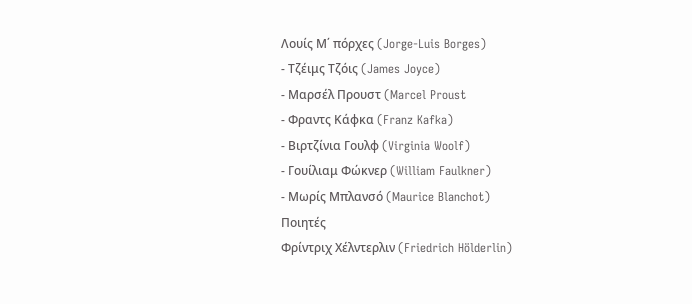Λουίς Μ΄ πόρχες (Jorge-Luis Borges)
- Τζέιμς Τζόις (James Joyce)
- Μαρσέλ Προυστ (Marcel Proust
- Φραντς Κάφκα (Franz Kafka)
- Βιρτζίνια Γουλφ (Virginia Woolf)
- Γουίλιαμ Φώκνερ (William Faulkner)
- Μωρίς Μπλανσό (Maurice Blanchot)
Ποιητές
Φρίντριχ Χέλντερλιν (Friedrich Hölderlin)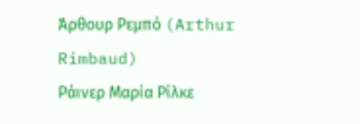Άρθουρ Ρεμπό (Arthur Rimbaud)
Ράινερ Μαρία Ρίλκε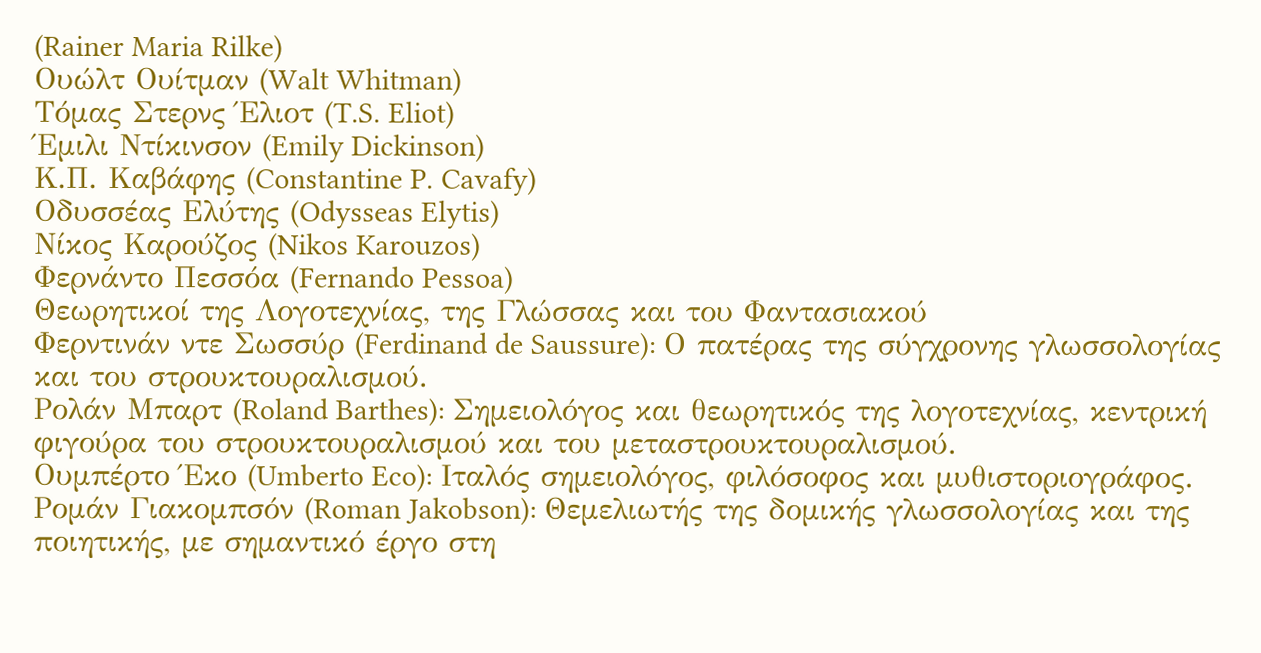(Rainer Maria Rilke)
Ουώλτ Ουίτμαν (Walt Whitman)
Τόμας Στερνς Έλιοτ (T.S. Eliot)
Έμιλι Ντίκινσον (Emily Dickinson)
Κ.Π. Καβάφης (Constantine P. Cavafy)
Οδυσσέας Ελύτης (Odysseas Elytis)
Νίκος Καρούζος (Nikos Karouzos)
Φερνάντο Πεσσόα (Fernando Pessoa)
Θεωρητικοί της Λογοτεχνίας, της Γλώσσας και του Φαντασιακού
Φερντινάν ντε Σωσσύρ (Ferdinand de Saussure): Ο πατέρας της σύγχρονης γλωσσολογίας και του στρουκτουραλισμού.
Ρολάν Μπαρτ (Roland Barthes): Σημειολόγος και θεωρητικός της λογοτεχνίας, κεντρική φιγούρα του στρουκτουραλισμού και του μεταστρουκτουραλισμού.
Ουμπέρτο Έκο (Umberto Eco): Ιταλός σημειολόγος, φιλόσοφος και μυθιστοριογράφος.
Ρομάν Γιακομπσόν (Roman Jakobson): Θεμελιωτής της δομικής γλωσσολογίας και της ποιητικής, με σημαντικό έργο στη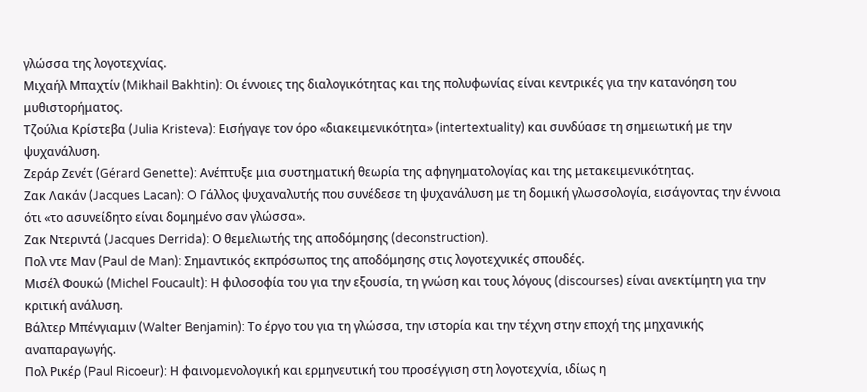γλώσσα της λογοτεχνίας.
Μιχαήλ Μπαχτίν (Mikhail Bakhtin): Οι έννοιες της διαλογικότητας και της πολυφωνίας είναι κεντρικές για την κατανόηση του μυθιστορήματος.
Τζούλια Κρίστεβα (Julia Kristeva): Εισήγαγε τον όρο «διακειμενικότητα» (intertextuality) και συνδύασε τη σημειωτική με την ψυχανάλυση.
Ζεράρ Ζενέτ (Gérard Genette): Ανέπτυξε μια συστηματική θεωρία της αφηγηματολογίας και της μετακειμενικότητας.
Ζακ Λακάν (Jacques Lacan): O Γάλλος ψυχαναλυτής που συνέδεσε τη ψυχανάλυση με τη δομική γλωσσολογία, εισάγοντας την έννοια ότι «το ασυνείδητο είναι δομημένο σαν γλώσσα».
Ζακ Ντεριντά (Jacques Derrida): Ο θεμελιωτής της αποδόμησης (deconstruction).
Πολ ντε Μαν (Paul de Man): Σημαντικός εκπρόσωπος της αποδόμησης στις λογοτεχνικές σπουδές.
Μισέλ Φουκώ (Michel Foucault): Η φιλοσοφία του για την εξουσία, τη γνώση και τους λόγους (discourses) είναι ανεκτίμητη για την κριτική ανάλυση.
Βάλτερ Μπένγιαμιν (Walter Benjamin): Το έργο του για τη γλώσσα, την ιστορία και την τέχνη στην εποχή της μηχανικής αναπαραγωγής.
Πολ Ρικέρ (Paul Ricoeur): Η φαινομενολογική και ερμηνευτική του προσέγγιση στη λογοτεχνία, ιδίως η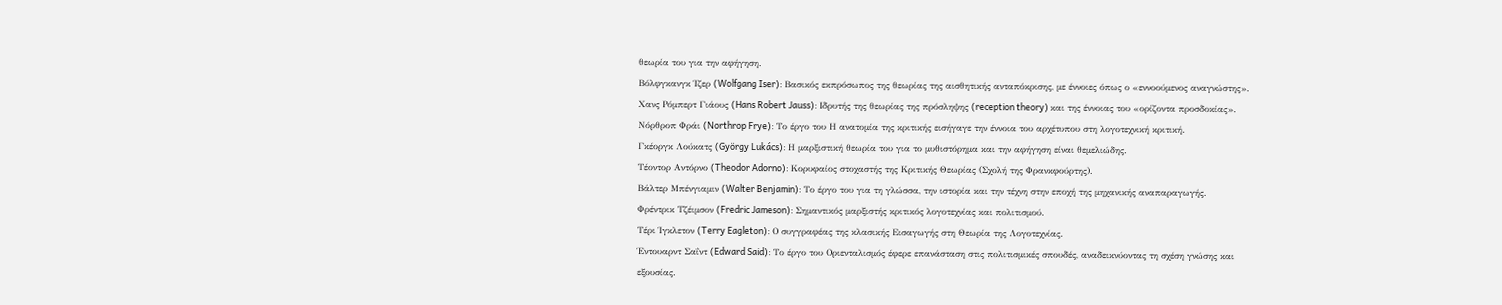θεωρία του για την αφήγηση.
Βόλφγκανγκ Ίζερ (Wolfgang Iser): Βασικός εκπρόσωπος της θεωρίας της αισθητικής ανταπόκρισης, με έννοιες όπως ο «εννοούμενος αναγνώστης».
Χανς Ρόμπερτ Γιάους (Hans Robert Jauss): Ιδρυτής της θεωρίας της πρόσληψης (reception theory) και της έννοιας του «ορίζοντα προσδοκίας».
Νόρθροπ Φράι (Northrop Frye): Το έργο του Η ανατομία της κριτικής εισήγαγε την έννοια του αρχέτυπου στη λογοτεχνική κριτική.
Γκέοργκ Λούκατς (György Lukács): Η μαρξιστική θεωρία του για το μυθιστόρημα και την αφήγηση είναι θεμελιώδης.
Τέοντορ Αντόρνο (Theodor Adorno): Κορυφαίος στοχαστής της Κριτικής Θεωρίας (Σχολή της Φρανκφούρτης).
Βάλτερ Μπένγιαμιν (Walter Benjamin): Το έργο του για τη γλώσσα, την ιστορία και την τέχνη στην εποχή της μηχανικής αναπαραγωγής.
Φρέντρικ Τζέιμσον (Fredric Jameson): Σημαντικός μαρξιστής κριτικός λογοτεχνίας και πολιτισμού.
Τέρι Ίγκλετον (Terry Eagleton): Ο συγγραφέας της κλασικής Εισαγωγής στη Θεωρία της Λογοτεχνίας.
Έντουαρντ Σαΐντ (Edward Said): Το έργο του Οριενταλισμός έφερε επανάσταση στις πολιτισμικές σπουδές, αναδεικνύοντας τη σχέση γνώσης και εξουσίας.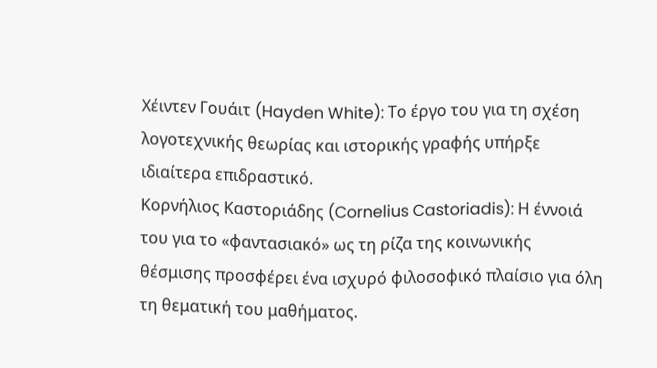Χέιντεν Γουάιτ (Hayden White): Το έργο του για τη σχέση λογοτεχνικής θεωρίας και ιστορικής γραφής υπήρξε ιδιαίτερα επιδραστικό.
Κορνήλιος Καστοριάδης (Cornelius Castoriadis): Η έννοιά του για το «φαντασιακό» ως τη ρίζα της κοινωνικής θέσμισης προσφέρει ένα ισχυρό φιλοσοφικό πλαίσιο για όλη τη θεματική του μαθήματος.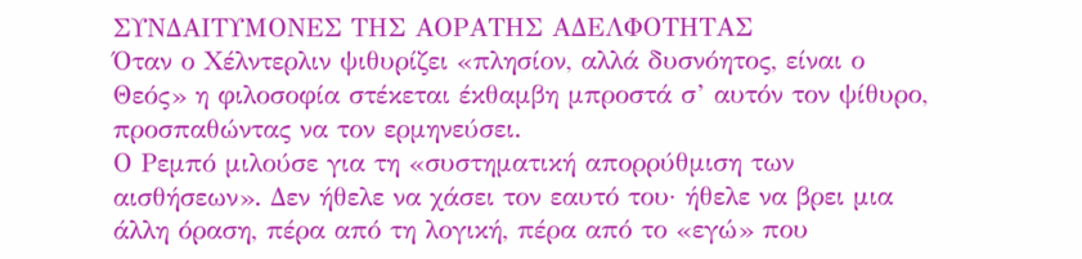ΣΥΝΔΑΙΤΥΜΟΝΕΣ ΤΗΣ ΑΟΡΑΤΗΣ ΑΔΕΛΦΟΤΗΤΑΣ
Όταν ο Χέλντερλιν ψιθυρίζει «πλησίον, αλλά δυσνόητος, είναι ο Θεός» η φιλοσοφία στέκεται έκθαμβη μπροστά σ’ αυτόν τον ψίθυρο, προσπαθώντας να τον ερμηνεύσει.
Ο Ρεμπό μιλούσε για τη «συστηματική απορρύθμιση των αισθήσεων». Δεν ήθελε να χάσει τον εαυτό του· ήθελε να βρει μια άλλη όραση, πέρα από τη λογική, πέρα από το «εγώ» που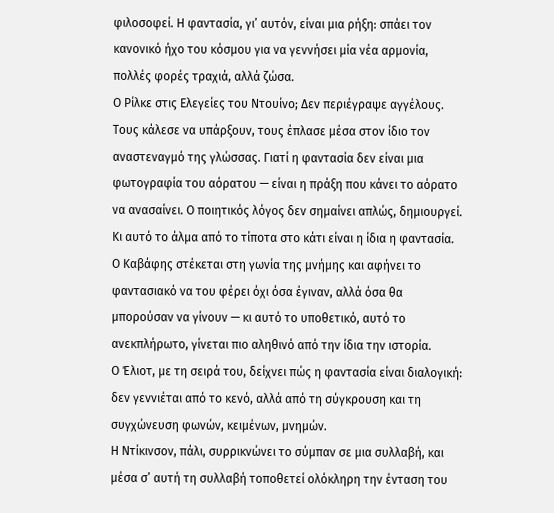φιλοσοφεί. Η φαντασία, γι’ αυτόν, είναι μια ρήξη: σπάει τον κανονικό ήχο του κόσμου για να γεννήσει μία νέα αρμονία, πολλές φορές τραχιά, αλλά ζώσα.
Ο Ρίλκε στις Ελεγείες του Ντουίνο; Δεν περιέγραψε αγγέλους. Τους κάλεσε να υπάρξουν, τους έπλασε μέσα στον ίδιο τον αναστεναγμό της γλώσσας. Γιατί η φαντασία δεν είναι μια φωτογραφία του αόρατου — είναι η πράξη που κάνει το αόρατο να ανασαίνει. Ο ποιητικός λόγος δεν σημαίνει απλώς, δημιουργεί. Κι αυτό το άλμα από το τίποτα στο κάτι είναι η ίδια η φαντασία.
Ο Καβάφης στέκεται στη γωνία της μνήμης και αφήνει το φαντασιακό να του φέρει όχι όσα έγιναν, αλλά όσα θα μπορούσαν να γίνουν — κι αυτό το υποθετικό, αυτό το ανεκπλήρωτο, γίνεται πιο αληθινό από την ίδια την ιστορία.
Ο Έλιοτ, με τη σειρά του, δείχνει πώς η φαντασία είναι διαλογική: δεν γεννιέται από το κενό, αλλά από τη σύγκρουση και τη συγχώνευση φωνών, κειμένων, μνημών.
Η Ντίκινσον, πάλι, συρρικνώνει το σύμπαν σε μια συλλαβή, και μέσα σ’ αυτή τη συλλαβή τοποθετεί ολόκληρη την ένταση του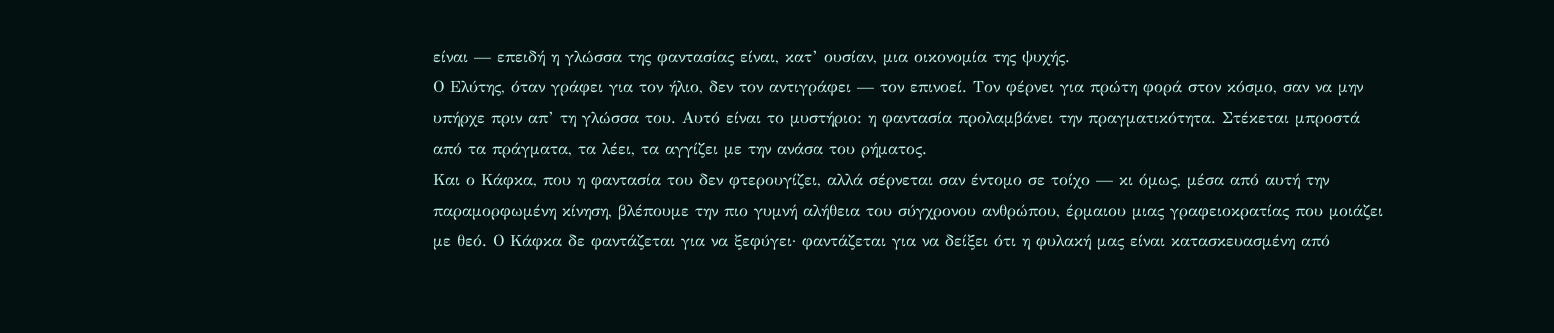είναι — επειδή η γλώσσα της φαντασίας είναι, κατ’ ουσίαν, μια οικονομία της ψυχής.
Ο Ελύτης, όταν γράφει για τον ήλιο, δεν τον αντιγράφει — τον επινοεί. Τον φέρνει για πρώτη φορά στον κόσμο, σαν να μην υπήρχε πριν απ’ τη γλώσσα του. Αυτό είναι το μυστήριο: η φαντασία προλαμβάνει την πραγματικότητα. Στέκεται μπροστά από τα πράγματα, τα λέει, τα αγγίζει με την ανάσα του ρήματος.
Και ο Κάφκα, που η φαντασία του δεν φτερουγίζει, αλλά σέρνεται σαν έντομο σε τοίχο — κι όμως, μέσα από αυτή την παραμορφωμένη κίνηση, βλέπουμε την πιο γυμνή αλήθεια του σύγχρονου ανθρώπου, έρμαιου μιας γραφειοκρατίας που μοιάζει με θεό. Ο Κάφκα δε φαντάζεται για να ξεφύγει· φαντάζεται για να δείξει ότι η φυλακή μας είναι κατασκευασμένη από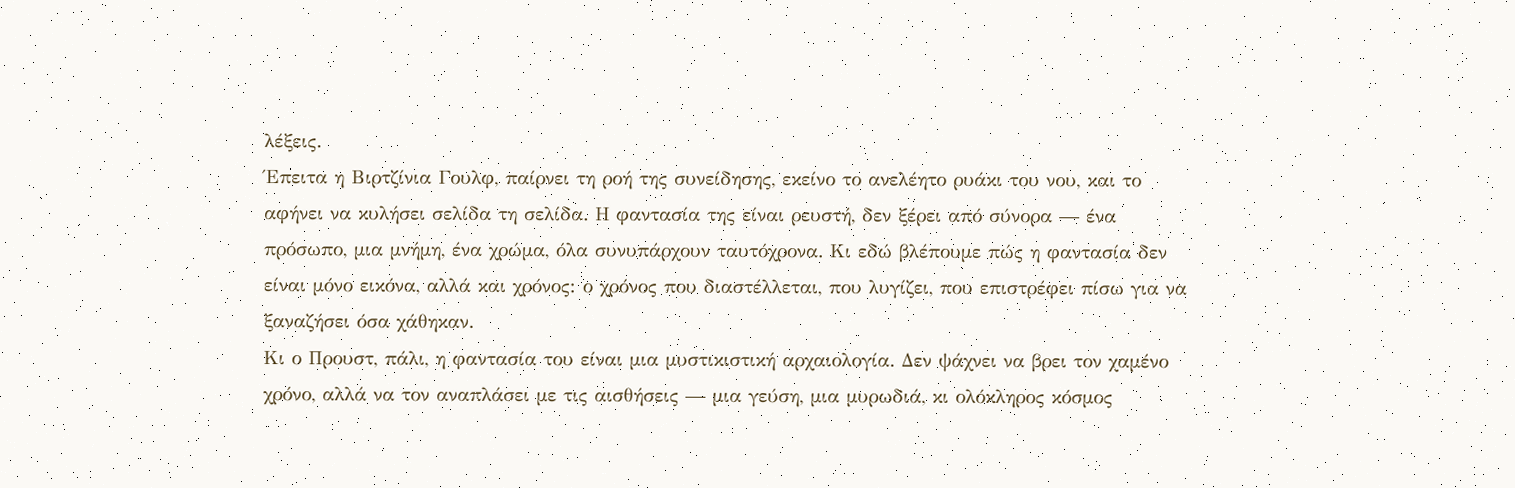λέξεις.
Έπειτα η Βιρτζίνια Γουλφ, παίρνει τη ροή της συνείδησης, εκείνο το ανελέητο ρυάκι του νου, και το αφήνει να κυλήσει σελίδα τη σελίδα. Η φαντασία της είναι ρευστή, δεν ξέρει από σύνορα — ένα πρόσωπο, μια μνήμη, ένα χρώμα, όλα συνυπάρχουν ταυτόχρονα. Κι εδώ βλέπουμε πώς η φαντασία δεν είναι μόνο εικόνα, αλλά και χρόνος: ο χρόνος που διαστέλλεται, που λυγίζει, που επιστρέφει πίσω για να ξαναζήσει όσα χάθηκαν.
Κι ο Προυστ, πάλι, η φαντασία του είναι μια μυστικιστική αρχαιολογία. Δεν ψάχνει να βρει τον χαμένο χρόνο, αλλά να τον αναπλάσει με τις αισθήσεις — μια γεύση, μια μυρωδιά, κι ολόκληρος κόσμος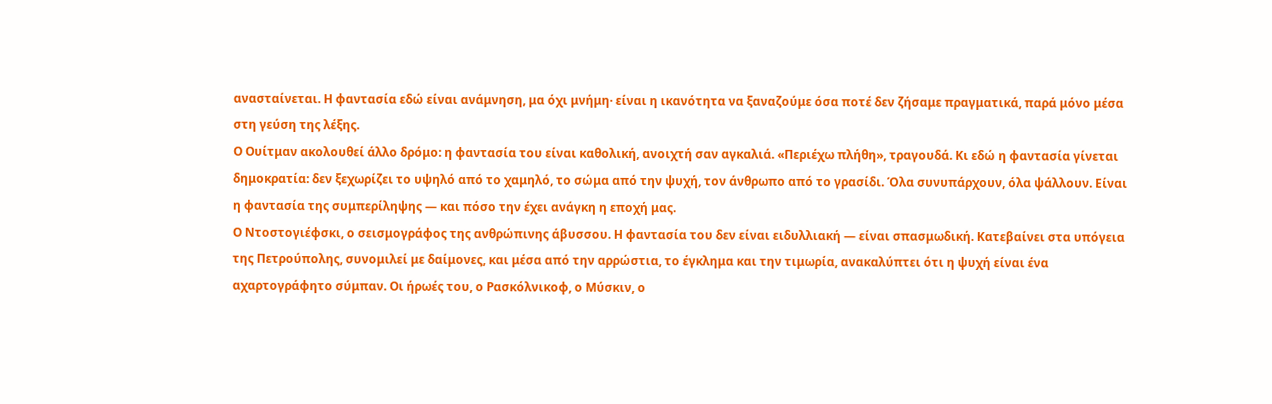ανασταίνεται. Η φαντασία εδώ είναι ανάμνηση, μα όχι μνήμη· είναι η ικανότητα να ξαναζούμε όσα ποτέ δεν ζήσαμε πραγματικά, παρά μόνο μέσα στη γεύση της λέξης.
Ο Ουίτμαν ακολουθεί άλλο δρόμο: η φαντασία του είναι καθολική, ανοιχτή σαν αγκαλιά. «Περιέχω πλήθη», τραγουδά. Κι εδώ η φαντασία γίνεται δημοκρατία: δεν ξεχωρίζει το υψηλό από το χαμηλό, το σώμα από την ψυχή, τον άνθρωπο από το γρασίδι. Όλα συνυπάρχουν, όλα ψάλλουν. Είναι η φαντασία της συμπερίληψης — και πόσο την έχει ανάγκη η εποχή μας.
Ο Ντοστογιέφσκι, ο σεισμογράφος της ανθρώπινης άβυσσου. Η φαντασία του δεν είναι ειδυλλιακή — είναι σπασμωδική. Κατεβαίνει στα υπόγεια της Πετρούπολης, συνομιλεί με δαίμονες, και μέσα από την αρρώστια, το έγκλημα και την τιμωρία, ανακαλύπτει ότι η ψυχή είναι ένα αχαρτογράφητο σύμπαν. Οι ήρωές του, ο Ρασκόλνικοφ, ο Μύσκιν, ο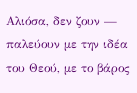Αλιόσα, δεν ζουν — παλεύουν με την ιδέα του Θεού, με το βάρος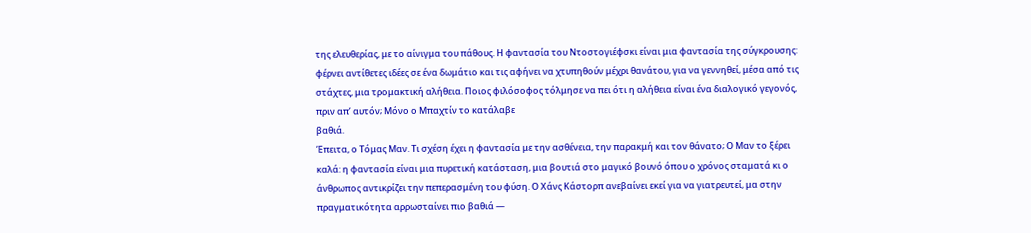της ελευθερίας, με το αίνιγμα του πάθους. Η φαντασία του Ντοστογιέφσκι είναι μια φαντασία της σύγκρουσης:
φέρνει αντίθετες ιδέες σε ένα δωμάτιο και τις αφήνει να χτυπηθούν μέχρι θανάτου, για να γεννηθεί, μέσα από τις στάχτες, μια τρομακτική αλήθεια. Ποιος φιλόσοφος τόλμησε να πει ότι η αλήθεια είναι ένα διαλογικό γεγονός, πριν απ’ αυτόν; Μόνο ο Μπαχτίν το κατάλαβε
βαθιά.
Έπειτα, ο Τόμας Μαν. Τι σχέση έχει η φαντασία με την ασθένεια, την παρακμή και τον θάνατο; Ο Μαν το ξέρει καλά: η φαντασία είναι μια πυρετική κατάσταση, μια βουτιά στο μαγικό βουνό όπου ο χρόνος σταματά κι ο άνθρωπος αντικρίζει την πεπερασμένη του φύση. Ο Χάνς Κάστορπ ανεβαίνει εκεί για να γιατρευτεί, μα στην πραγματικότητα αρρωσταίνει πιο βαθιά —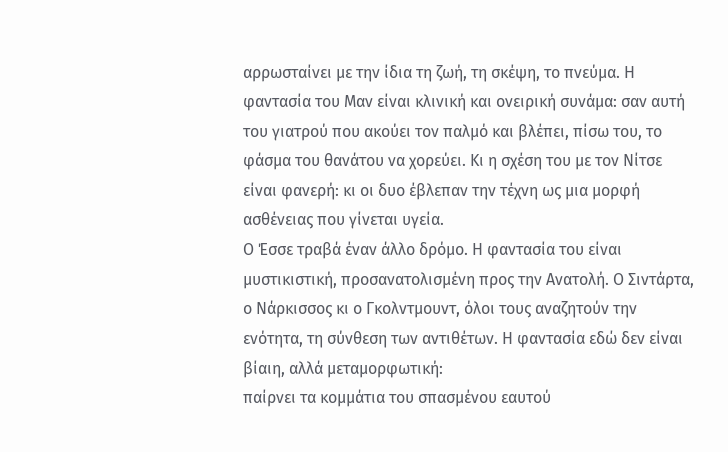αρρωσταίνει με την ίδια τη ζωή, τη σκέψη, το πνεύμα. Η φαντασία του Μαν είναι κλινική και ονειρική συνάμα: σαν αυτή του γιατρού που ακούει τον παλμό και βλέπει, πίσω του, το φάσμα του θανάτου να χορεύει. Κι η σχέση του με τον Νίτσε είναι φανερή: κι οι δυο έβλεπαν την τέχνη ως μια μορφή ασθένειας που γίνεται υγεία.
Ο Έσσε τραβά έναν άλλο δρόμο. Η φαντασία του είναι μυστικιστική, προσανατολισμένη προς την Ανατολή. Ο Σιντάρτα, ο Νάρκισσος κι ο Γκολντμουντ, όλοι τους αναζητούν την ενότητα, τη σύνθεση των αντιθέτων. Η φαντασία εδώ δεν είναι βίαιη, αλλά μεταμορφωτική:
παίρνει τα κομμάτια του σπασμένου εαυτού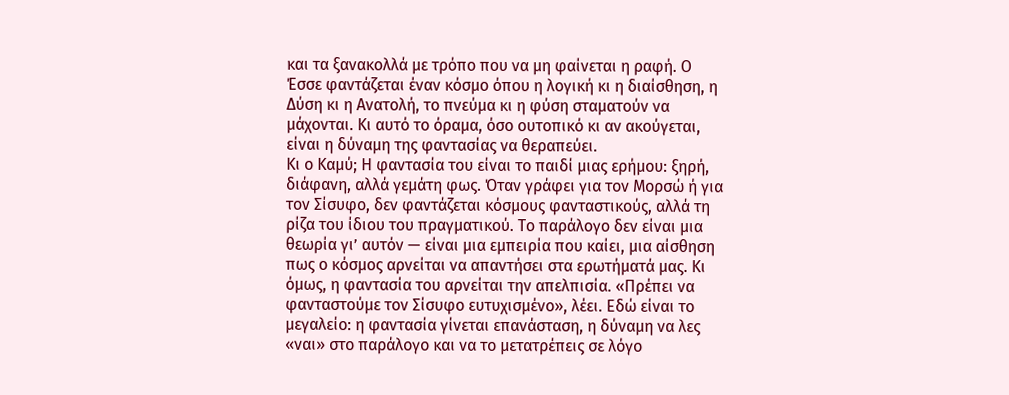και τα ξανακολλά με τρόπο που να μη φαίνεται η ραφή. Ο Έσσε φαντάζεται έναν κόσμο όπου η λογική κι η διαίσθηση, η Δύση κι η Ανατολή, το πνεύμα κι η φύση σταματούν να μάχονται. Κι αυτό το όραμα, όσο ουτοπικό κι αν ακούγεται, είναι η δύναμη της φαντασίας να θεραπεύει.
Κι ο Καμύ; Η φαντασία του είναι το παιδί μιας ερήμου: ξηρή, διάφανη, αλλά γεμάτη φως. Όταν γράφει για τον Μορσώ ή για τον Σίσυφο, δεν φαντάζεται κόσμους φανταστικούς, αλλά τη ρίζα του ίδιου του πραγματικού. Το παράλογο δεν είναι μια θεωρία γι’ αυτόν — είναι μια εμπειρία που καίει, μια αίσθηση πως ο κόσμος αρνείται να απαντήσει στα ερωτήματά μας. Κι όμως, η φαντασία του αρνείται την απελπισία. «Πρέπει να φανταστούμε τον Σίσυφο ευτυχισμένο», λέει. Εδώ είναι το μεγαλείο: η φαντασία γίνεται επανάσταση, η δύναμη να λες «ναι» στο παράλογο και να το μετατρέπεις σε λόγο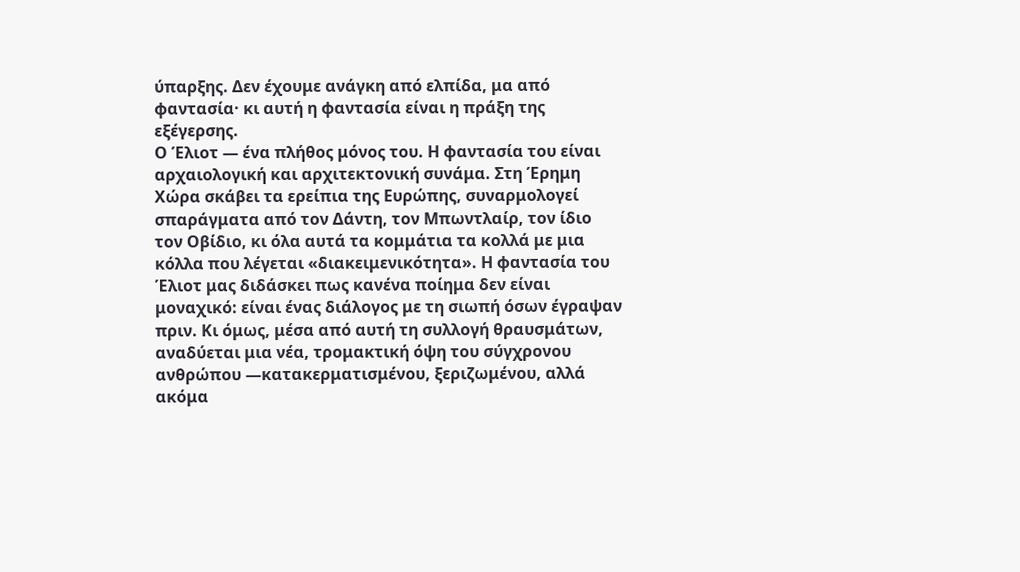ύπαρξης. Δεν έχουμε ανάγκη από ελπίδα, μα από φαντασία· κι αυτή η φαντασία είναι η πράξη της εξέγερσης.
Ο Έλιοτ — ένα πλήθος μόνος του. Η φαντασία του είναι αρχαιολογική και αρχιτεκτονική συνάμα. Στη Έρημη Χώρα σκάβει τα ερείπια της Ευρώπης, συναρμολογεί σπαράγματα από τον Δάντη, τον Μπωντλαίρ, τον ίδιο τον Οβίδιο, κι όλα αυτά τα κομμάτια τα κολλά με μια κόλλα που λέγεται «διακειμενικότητα». Η φαντασία του Έλιοτ μας διδάσκει πως κανένα ποίημα δεν είναι μοναχικό: είναι ένας διάλογος με τη σιωπή όσων έγραψαν πριν. Κι όμως, μέσα από αυτή τη συλλογή θραυσμάτων, αναδύεται μια νέα, τρομακτική όψη του σύγχρονου ανθρώπου —κατακερματισμένου, ξεριζωμένου, αλλά ακόμα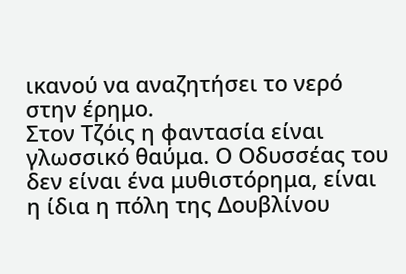ικανού να αναζητήσει το νερό στην έρημο.
Στον Τζόις η φαντασία είναι γλωσσικό θαύμα. Ο Οδυσσέας του δεν είναι ένα μυθιστόρημα, είναι η ίδια η πόλη της Δουβλίνου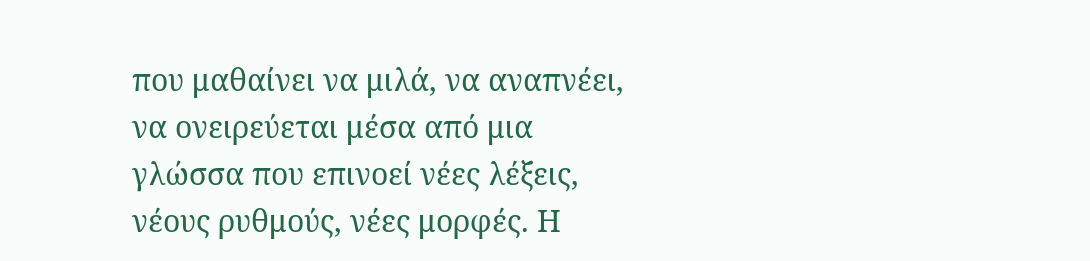που μαθαίνει να μιλά, να αναπνέει, να ονειρεύεται μέσα από μια γλώσσα που επινοεί νέες λέξεις, νέους ρυθμούς, νέες μορφές. Η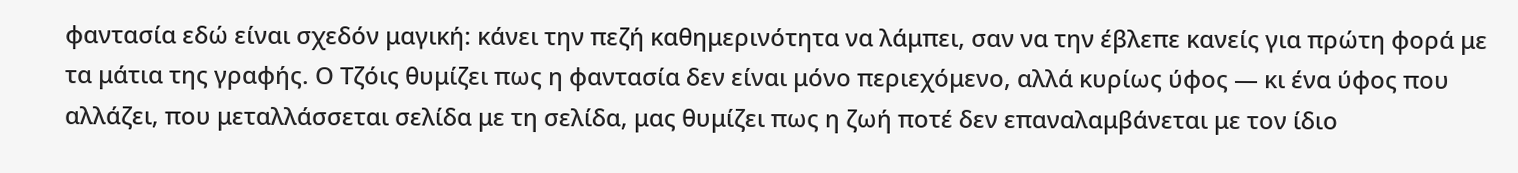φαντασία εδώ είναι σχεδόν μαγική: κάνει την πεζή καθημερινότητα να λάμπει, σαν να την έβλεπε κανείς για πρώτη φορά με τα μάτια της γραφής. Ο Τζόις θυμίζει πως η φαντασία δεν είναι μόνο περιεχόμενο, αλλά κυρίως ύφος — κι ένα ύφος που αλλάζει, που μεταλλάσσεται σελίδα με τη σελίδα, μας θυμίζει πως η ζωή ποτέ δεν επαναλαμβάνεται με τον ίδιο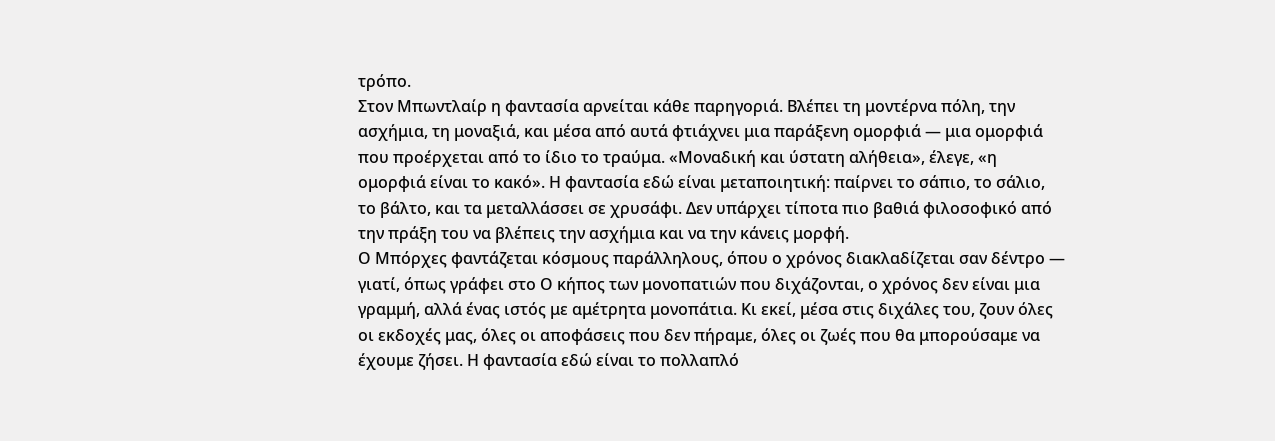τρόπο.
Στον Μπωντλαίρ η φαντασία αρνείται κάθε παρηγοριά. Βλέπει τη μοντέρνα πόλη, την ασχήμια, τη μοναξιά, και μέσα από αυτά φτιάχνει μια παράξενη ομορφιά — μια ομορφιά που προέρχεται από το ίδιο το τραύμα. «Μοναδική και ύστατη αλήθεια», έλεγε, «η ομορφιά είναι το κακό». Η φαντασία εδώ είναι μεταποιητική: παίρνει το σάπιο, το σάλιο, το βάλτο, και τα μεταλλάσσει σε χρυσάφι. Δεν υπάρχει τίποτα πιο βαθιά φιλοσοφικό από την πράξη του να βλέπεις την ασχήμια και να την κάνεις μορφή.
Ο Μπόρχες φαντάζεται κόσμους παράλληλους, όπου ο χρόνος διακλαδίζεται σαν δέντρο — γιατί, όπως γράφει στο Ο κήπος των μονοπατιών που διχάζονται, ο χρόνος δεν είναι μια γραμμή, αλλά ένας ιστός με αμέτρητα μονοπάτια. Κι εκεί, μέσα στις διχάλες του, ζουν όλες οι εκδοχές μας, όλες οι αποφάσεις που δεν πήραμε, όλες οι ζωές που θα μπορούσαμε να έχουμε ζήσει. Η φαντασία εδώ είναι το πολλαπλό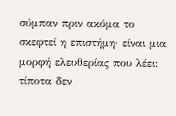σύμπαν πριν ακόμα το σκεφτεί η επιστήμη· είναι μια μορφή ελευθερίας που λέει: τίποτα δεν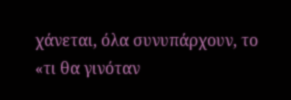χάνεται, όλα συνυπάρχουν, το «τι θα γινόταν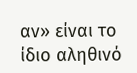αν» είναι το ίδιο αληθινό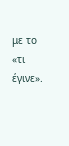με το «τι έγινε».